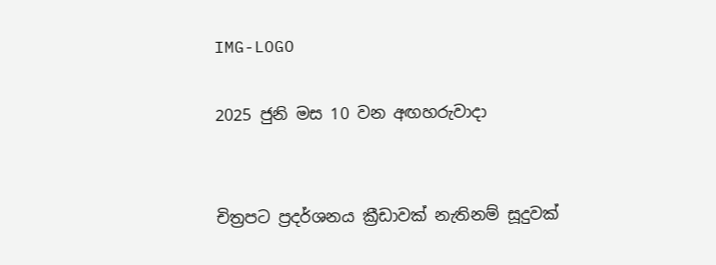IMG-LOGO

2025 ජුනි මස 10 වන අඟහරුවාදා


චිත්‍රපට ප්‍රදර්ශනය ක්‍රීඩාවක් නැතිනම් සූදුවක්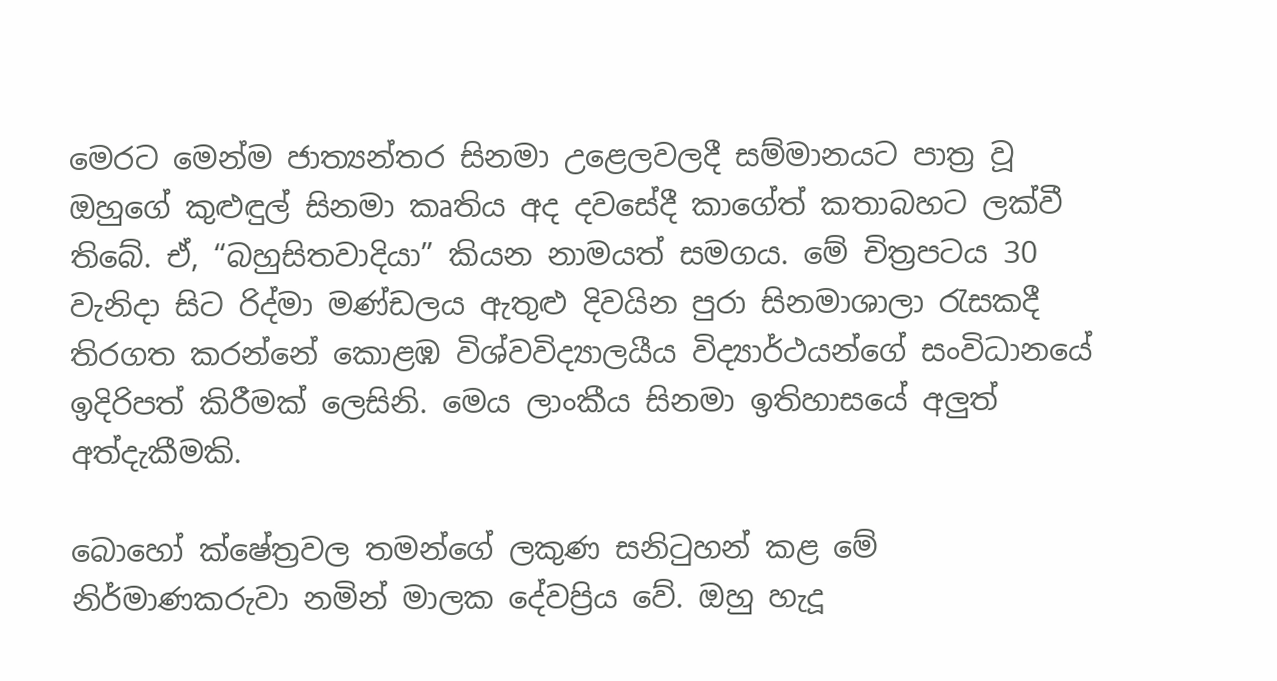මෙරට මෙන්ම ජාත්‍යන්තර සිනමා උළෙලවලදී සම්මානයට පාත්‍ර වූ ඔහුගේ කුළුඳුල් සිනමා කෘතිය අද දවසේදී කාගේත් කතාබහට ලක්වී තිබේ. ඒ, “බහුසිතවාදියා” කියන නාමයත් සමගය. මේ චිත්‍රපටය 30 වැනිදා සිට රිද්මා මණ්ඩලය ඇතුළු දිවයින පුරා සිනමාශාලා රැසකදී තිරගත කරන්නේ කොළඹ විශ්වවිද්‍යාලයීය විද්‍යාර්ථයන්ගේ සංවිධානයේ ඉදිරිපත් කිරීමක් ලෙසිනි. මෙය ලාංකීය සිනමා ඉතිහාසයේ අලුත් අත්දැකීමකි.

බොහෝ ක්ෂේත්‍රවල තමන්ගේ ලකුණ සනිටුහන් කළ මේ නිර්මාණකරුවා නමින් මාලක දේවප්‍රිය වේ. ඔහු හැදූ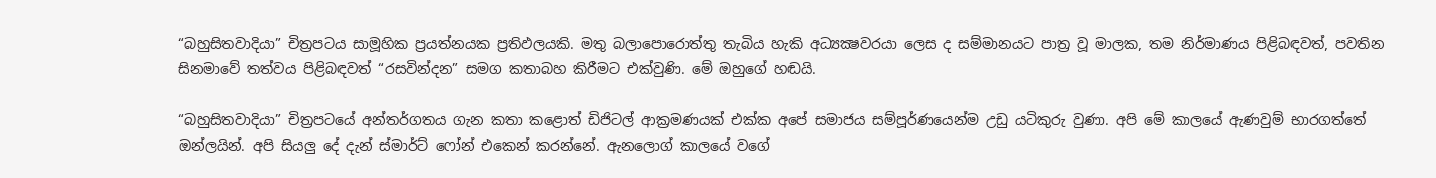“බහුසිතවාදියා” චිත්‍රපටය සාමූහික ප්‍රයත්නයක ප්‍රතිඵලයකි. මතු බලාපොරොත්තු තැබිය හැකි අධ්‍යක්‍ෂවරයා ලෙස ද සම්මානයට පාත්‍ර වූ මාලක, තම නිර්මාණය පිළිබඳවත්, පවතින සිනමාවේ තත්වය පිළිබඳවත් “රසවින්දන” සමග කතාබහ කිරීමට එක්වුණි. මේ ඔහුගේ හඬයි.

“බහුසිතවාදියා” චිත්‍රපටයේ අන්තර්ගතය ගැන කතා කළොත් ඩිජිටල් ආක්‍රමණයක් එක්ක අපේ සමාජය සම්පූර්ණයෙන්ම උඩු යටිකුරු වුණා. අපි මේ කාලයේ ඇණවුම් භාරගත්තේ ඔන්ලයින්. අපි සියලු දේ දැන් ස්මාර්ට් ෆෝන් එකෙන් කරන්නේ. ඇනලොග් කාලයේ වගේ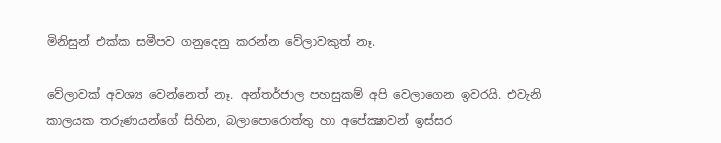මිනිසුන් එක්ක සමීපව ගනුදෙනු කරන්න වේලාවකුත් නෑ.

වේලාවක් අවශ්‍ය වෙන්නෙත් නෑ. අන්තර්ජාල පහසුකම් අපි වෙලාගෙන ඉවරයි. එවැනි කාලයක තරුණයන්ගේ සිහින, බලාපොරොත්තු හා අපේක්‍ෂාවන් ඉස්සර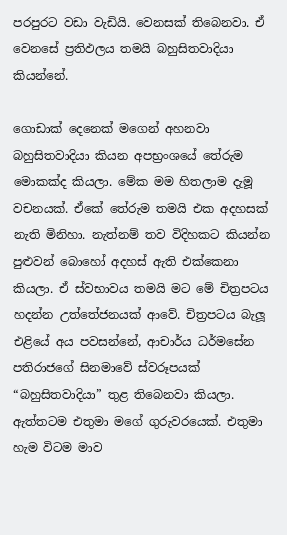පරපුරට වඩා වැඩියි. වෙනසක් තිබෙනවා. ඒ වෙනසේ ප්‍රතිඵලය තමයි බහුසිතවාදියා කියන්නේ.

ගොඩාක් දෙනෙක් මගෙන් අහනවා බහුසිතවාදියා කියන අපභ්‍රංශයේ තේරුම මොකක්ද කියලා. මේක මම හිතලාම දැමූ වචනයක්. ඒකේ තේරුම තමයි එක අදහසක් නැති මිනිහා. නැත්නම් තව විදිහකට කියන්න පුළුවන් බොහෝ අදහස් ඇති එක්කෙනා කියලා. ඒ ස්වභාවය තමයි මට මේ චිත්‍රපටය හදන්න උත්තේජනයක් ආවේ. චිත්‍රපටය බැලූ එළියේ අය පවසන්නේ, ආචාර්ය ධර්මසේන පතිරාජගේ සිනමාවේ ස්වරූපයක් “බහුසිතවාදියා” තුළ තිබෙනවා කියලා. ඇත්තටම එතුමා මගේ ගුරුවරයෙක්. එතුමා හැම විටම මාව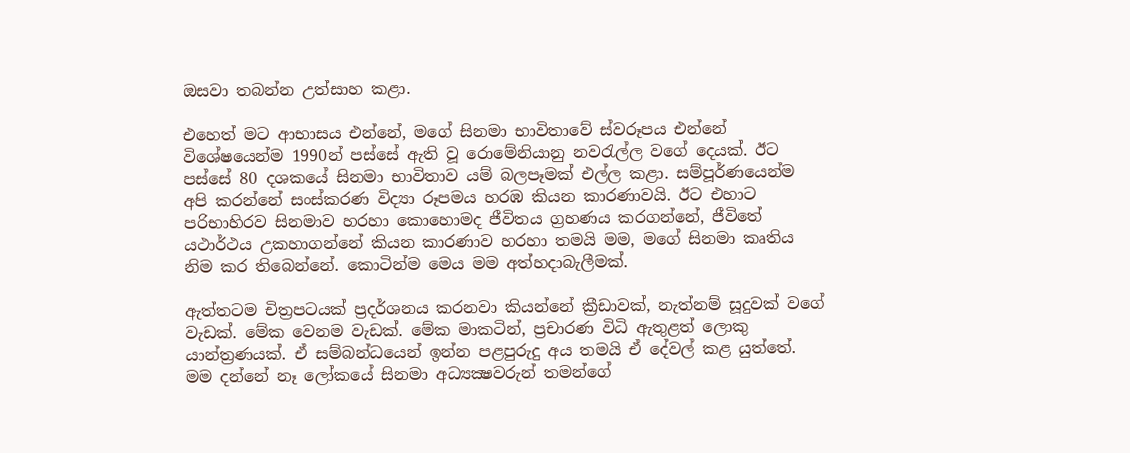ඔසවා තබන්න උත්සාහ කළා.

එහෙත් මට ආභාසය එන්නේ, මගේ සිනමා භාවිතාවේ ස්වරූපය එන්නේ විශේෂයෙන්ම 1990න් පස්සේ ඇති වූ රොමේනියානු නවරැල්ල වගේ දෙයක්. ඊට පස්සේ 80 දශකයේ සිනමා භාවිතාව යම් බලපෑමක් එල්ල කළා. සම්පූර්ණයෙන්ම අපි කරන්නේ සංස්කරණ විද්‍යා රූපමය හරඹ කියන කාරණාවයි. ඊට එහාට පරිභාහිරව සිනමාව හරහා කොහොමද ජීවිතය ග්‍රහණය කරගන්නේ, ජීවිතේ යථාර්ථය උකහාගන්නේ කියන කාරණාව හරහා තමයි මම, මගේ සිනමා කෘතිය නිම කර තිබෙන්නේ. කොටින්ම මෙය මම අත්හදාබැලීමක්.

ඇත්තටම චිත්‍රපටයක් ප්‍රදර්ශනය කරනවා කියන්නේ ක්‍රීඩාවක්, නැත්නම් සූදුවක් වගේ වැඩක්. මේක වෙනම වැඩක්. මේක මාකටින්, ප්‍රචාරණ විධි ඇතුළත් ලොකු යාන්ත්‍රණයක්. ඒ සම්බන්ධයෙන් ඉන්න පළපුරුදු අය තමයි ඒ දේවල් කළ යුත්තේ. මම දන්නේ නෑ ලෝකයේ සිනමා අධ්‍යක්‍ෂවරුන් තමන්ගේ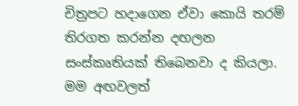චිත්‍රපට හදාගෙන ඒවා කොයි තරම් තිරගත කරන්න දඟලන සංස්කෘතියක් තිබෙනවා ද කියලා. මම අඟවලත්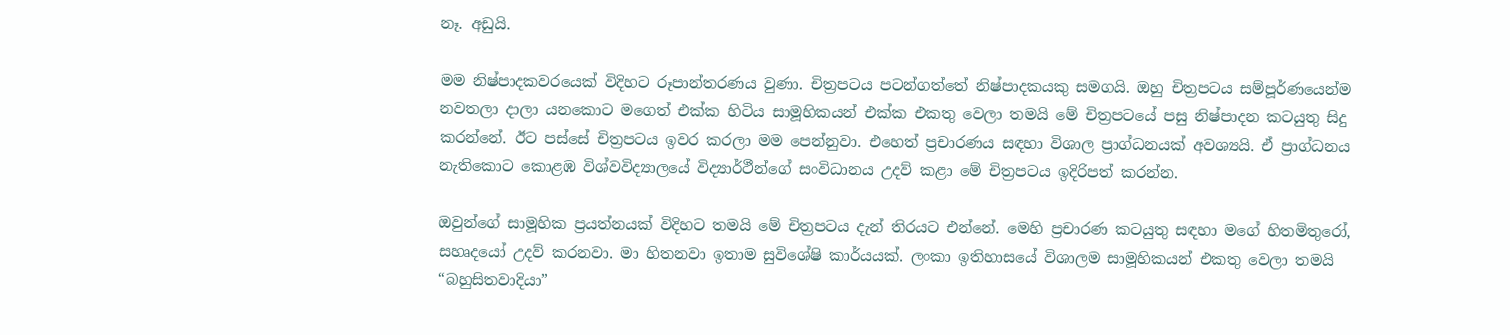නෑ. අඩුයි.

මම නිෂ්පාදකවරයෙක් විදිහට රූපාන්තරණය වුණා. චිත්‍රපටය පටන්ගත්තේ නිෂ්පාදකයකු සමගයි. ඔහු චිත්‍රපටය සම්පූර්ණයෙන්ම නවතලා දාලා යනකොට මගෙත් එක්ක හිටිය සාමූහිකයන් එක්ක එකතු වෙලා තමයි මේ චිත්‍රපටයේ පසු නිෂ්පාදන කටයුතු සිදු කරන්නේ. ඊට පස්සේ චිත්‍රපටය ඉවර කරලා මම පෙන්නුවා. එහෙත් ප්‍රචාරණය සඳහා විශාල ප්‍රාග්ධනයක් අවශ්‍යයි. ඒ ප්‍රාග්ධනය නැතිකොට කොළඹ විශ්වවිද්‍යාලයේ විද්‍යාර්ථීන්ගේ සංවිධානය උදව් කළා මේ චිත්‍රපටය ඉදිරිපත් කරන්න.

ඔවුන්ගේ සාමූහික ප්‍රයත්නයක් විදිහට තමයි මේ චිත්‍රපටය දැන් තිරයට එන්නේ. මෙහි ප්‍රචාරණ කටයුතු සඳහා මගේ හිතමිතුරෝ, සහෘදයෝ උදව් කරනවා. මා හිතනවා ඉතාම සුවිශේෂි කාර්යයක්. ලංකා ඉතිහාසයේ විශාලම සාමූහිකයන් එකතු වෙලා තමයි “බහුසිතවාදියා”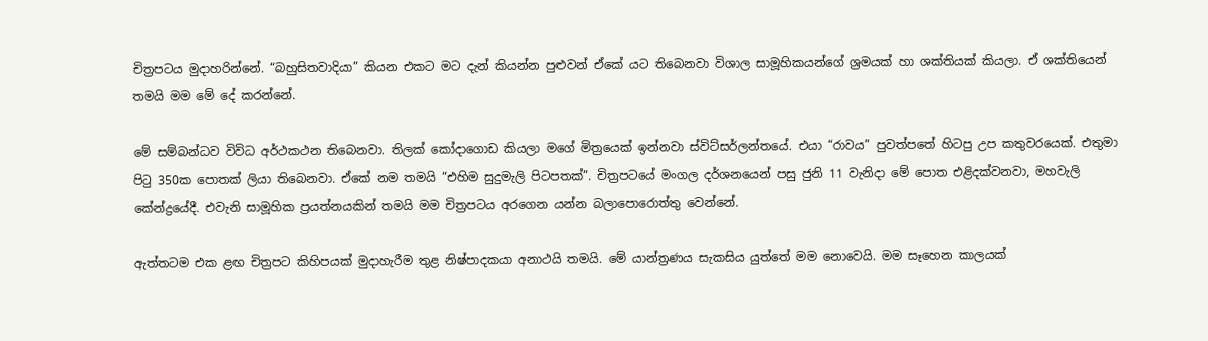චිත්‍රපටය මුදාහරින්නේ. “බහුසිතවාදියා” කියන එකට මට දැන් කියන්න පුළුවන් ඒකේ යට තිබෙනවා විශාල සාමූහිකයන්ගේ ශ්‍රමයක් හා ශක්තියක් කියලා. ඒ ශක්තියෙන් තමයි මම මේ දේ කරන්නේ.

මේ සම්බන්ධව විවිධ අර්ථකථන තිබෙනවා. තිලක් කෝදාගොඩ කියලා මගේ මිත්‍රයෙක් ඉන්නවා ස්විට්සර්ලන්තයේ. එයා “රාවය” පුවත්පතේ හිටපු උප කතුවරයෙක්. එතුමා පිටු 350ක පොතක් ලියා තිබෙනවා. ඒකේ නම තමයි “එහිම සුදුමැලි පිටපතක්”. චිත්‍රපටයේ මංගල දර්ශනයෙන් පසු ජුනි 11 වැනිදා මේ පොත එළිදක්වනවා, මහවැලි කේන්ද්‍රයේදී. එවැනි සාමූහික ප්‍රයත්නයකින් තමයි මම චිත්‍රපටය අරගෙන යන්න බලාපොරොත්තු වෙන්නේ.

ඇත්තටම එක ළඟ චිත්‍රපට කිහිපයක් මුදාහැරීම තුළ නිෂ්පාදකයා අනාථයි තමයි. මේ යාන්ත්‍රණය සැකසිය යුත්තේ මම නොවෙයි. මම සෑහෙන කාලයක්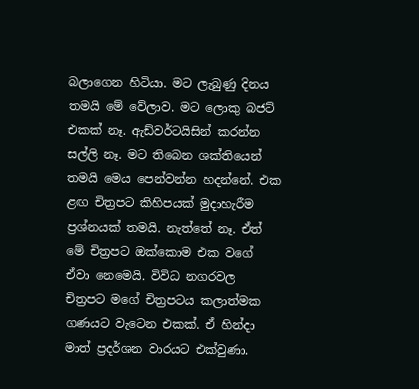බලාගෙන හිටියා. මට ලැබුණු දිනය තමයි මේ වේලාව. මට ලොකු බජට් එකක් නෑ. ඇඩ්වර්ටයිසින් කරන්න සල්ලි නෑ. මට තිබෙන ශක්තියෙන් තමයි මෙය පෙන්වන්න හදන්නේ. එක ළඟ චිත්‍රපට කිහිපයක් මුදාහැරීම ප්‍රශ්නයක් තමයි. නැත්තේ නෑ. ඒත් මේ චිත්‍රපට ඔක්කොම එක වගේ ඒවා නෙමෙයි. විවිධ නගරවල චිත්‍රපට මගේ චිත්‍රපටය කලාත්මක ගණයට වැටෙන එකක්. ඒ හින්දා මාත් ප්‍රදර්ශන වාරයට එක්වුණා.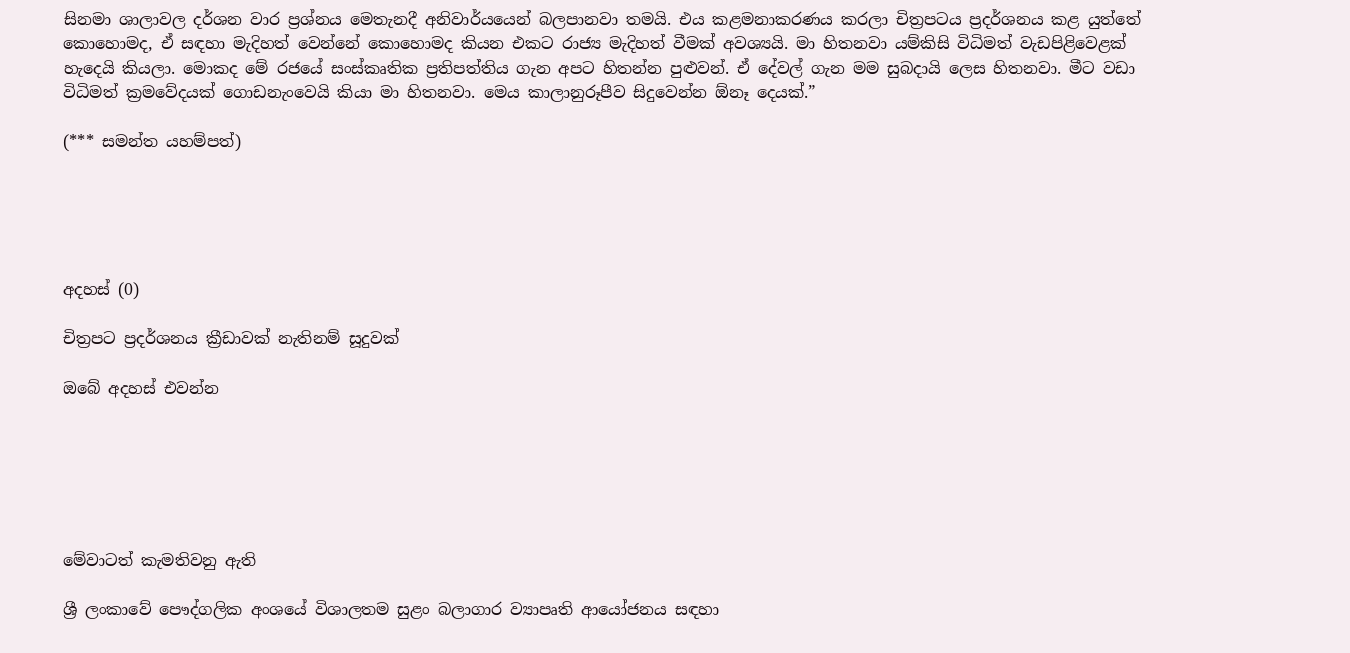සිනමා ශාලාවල දර්ශන වාර ප්‍රශ්නය මෙතැනදී අනිවාර්යයෙන් බලපානවා තමයි. එය කළමනාකරණය කරලා චිත්‍රපටය ප්‍රදර්ශනය කළ යුත්තේ කොහොමද, ඒ සඳහා මැදිහත් වෙන්නේ කොහොමද කියන එකට රාජ්‍ය මැදිහත් වීමක් අවශ්‍යයි. මා හිතනවා යම්කිසි විධිමත් වැඩපිළිවෙළක් හැදෙයි කියලා. මොකද මේ රජයේ සංස්කෘතික ප්‍රතිපත්තිය ගැන අපට හිතන්න පුළුවන්. ඒ දේවල් ගැන මම සුබදායි ලෙස හිතනවා. මීට වඩා විධිමත් ක්‍රමවේදයක් ගොඩනැංවෙයි කියා මා හිතනවා. මෙය කාලානුරූපීව සිදුවෙන්න ඕනෑ දෙයක්.”

(*** සමන්ත යහම්පත්)





අදහස් (0)

චිත්‍රපට ප්‍රදර්ශනය ක්‍රීඩාවක් නැතිනම් සූදුවක්

ඔබේ අදහස් එවන්න






මේවාටත් කැමතිවනු ඇති

ශ්‍රී ලංකාවේ පෞද්ගලික අංශයේ විශාලතම සුළං බලාගාර ව්‍යාපෘති ආයෝජනය සඳහා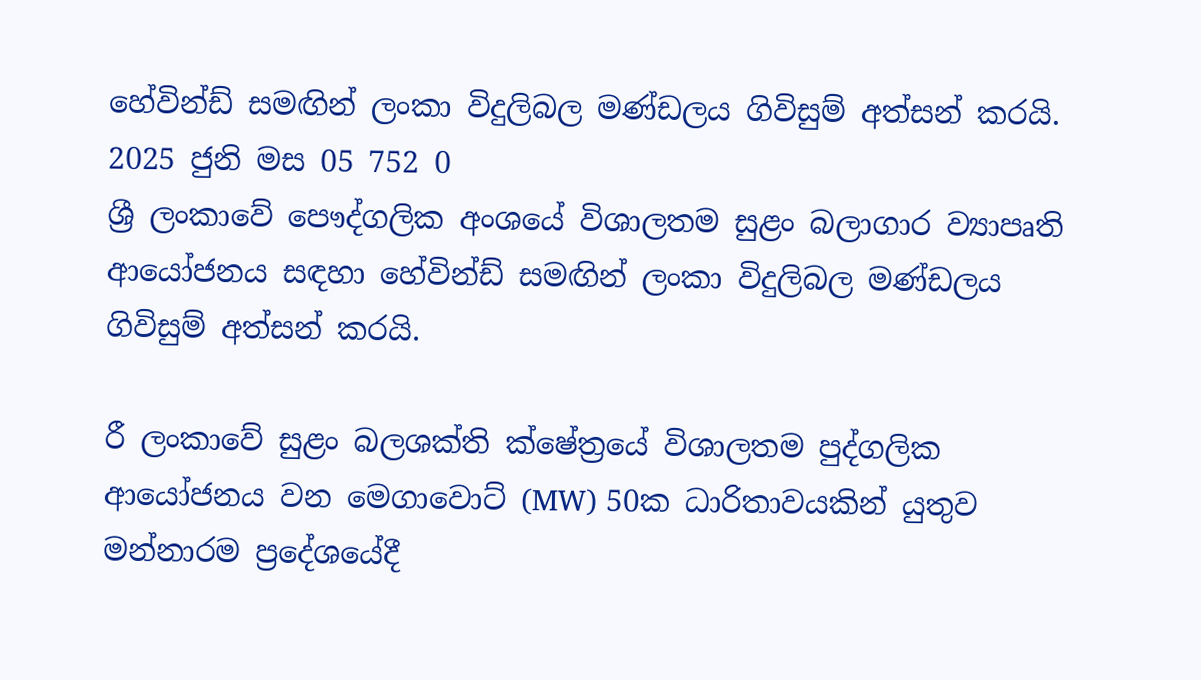හේවින්ඩ් සමඟින් ලංකා විදුලිබල මණ්ඩලය ගිවිසුම් අත්සන් කරයි. 2025 ජුනි මස 05 752 0
ශ්‍රී ලංකාවේ පෞද්ගලික අංශයේ විශාලතම සුළං බලාගාර ව්‍යාපෘති ආයෝජනය සඳහා හේවින්ඩ් සමඟින් ලංකා විදුලිබල මණ්ඩලය ගිවිසුම් අත්සන් කරයි.

රී ලංකාවේ සුළං බලශක්ති ක්ෂේත්‍රයේ විශාලතම පුද්ගලික ආයෝජනය වන මෙගාවොට් (MW) 50ක ධාරිතාවයකින් යුතුව මන්නාරම ප්‍රදේශයේදී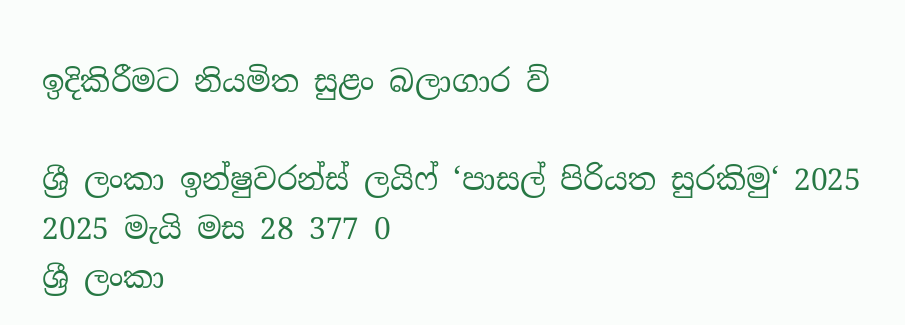ඉදිකිරීමට නියමිත සුළං බලාගාර ව්‍

ශ්‍රී ලංකා ඉන්ෂුවරන්ස් ලයිෆ් ‘පාසල් පිරියත සුරකිමු‘ 2025 2025 මැයි මස 28 377 0
ශ්‍රී ලංකා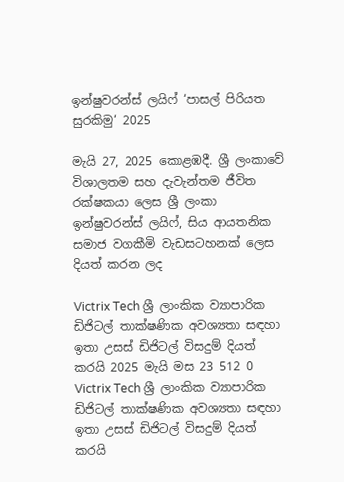ඉන්ෂුවරන්ස් ලයිෆ් ‘පාසල් පිරියත සුරකිමු‘ 2025

මැයි 27, 2025 කොළඹදී. ශ්‍රී ලංකාවේ විශාලතම සහ දැවැන්තම ජීවිත රක්ෂකයා ලෙස ශ්‍රී ලංකා ඉන්ෂුවරන්ස් ලයිෆ්, සිය ආයතනික සමාජ වගකීමි වැඩසටහනක් ලෙස දියත් කරන ලද

Victrix Tech ශ්‍රී ලාංකික ව්‍යාපාරික ඩිජිටල් තාක්ෂණික අවශ්‍යතා සඳහා ඉතා උසස් ඩිජිටල් විසදුම් දියත් කරයි 2025 මැයි මස 23 512 0
Victrix Tech ශ්‍රී ලාංකික ව්‍යාපාරික ඩිජිටල් තාක්ෂණික අවශ්‍යතා සඳහා ඉතා උසස් ඩිජිටල් විසදුම් දියත් කරයි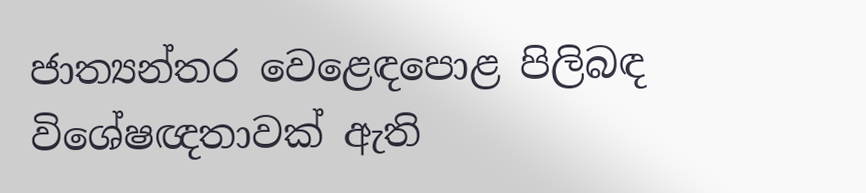ජාත්‍යන්තර වෙළෙඳපොළ පිලිබඳ විශේෂඥතාවක් ඇති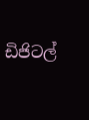ඩිජිටල්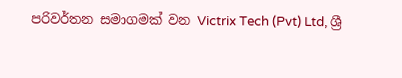පරිවර්තන සමාගමක් වන Victrix Tech (Pvt) Ltd, ශ්‍රී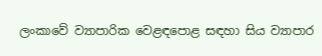ලංකාවේ ව්‍යාපාරික වෙළඳපොළ සඳහා සිය ව්‍යාපාර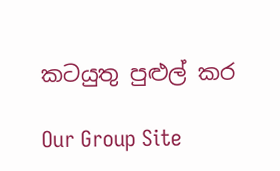කටයුතු පුළුල් කර

Our Group Site